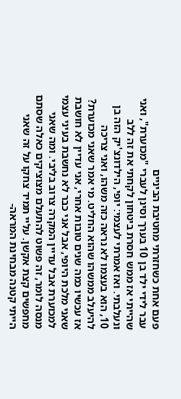פעם אחת כשחזרתי מחטיבת הביניים
עבר לידי ילד בן 10 בערך וסינן לעברי "מכוערת", ואני שהייתי אז ממש חסרת ביטחון לקחתי את זה ללב ונעלבתי. ואז אמרתי לעצמי: יופי, הילדונצ'יק הזה בן 10, הוא בעצמו לא נראה כזה משהו, ואני צריכה להיעלב ממשהו שהוא החליט. מי אמר שאני מכוערת? אז עכשיו כמה שנים טובות אחרי, אני עדיין לא חושבת שאני מלכת היופי, אבל אני כבר לא נחשבת בעיני עצמי למכוערת אבל עדיין המקרה צרוב בליבי. ומה שאני מנסה לומר, זה פשוט להתעלם מצוציקים כאלה שסתם מחפשים קצת אקשן. עליי תמיד צחקו על זה שאני הייתי קטנה מבחינת המראה-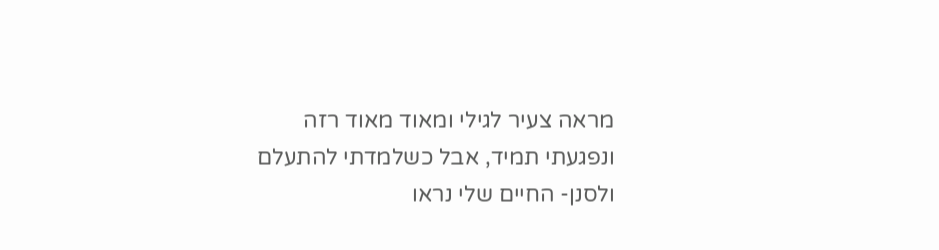מראה צעיר לגילי ומאוד מאוד רזה ונפגעתי תמיד, אבל כשלמדתי להתעלם ולסנן- החיים שלי נראו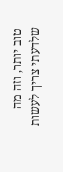טוב יותר, וזה מה שלדעתי צריך לעשות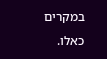במקרים כאלו.